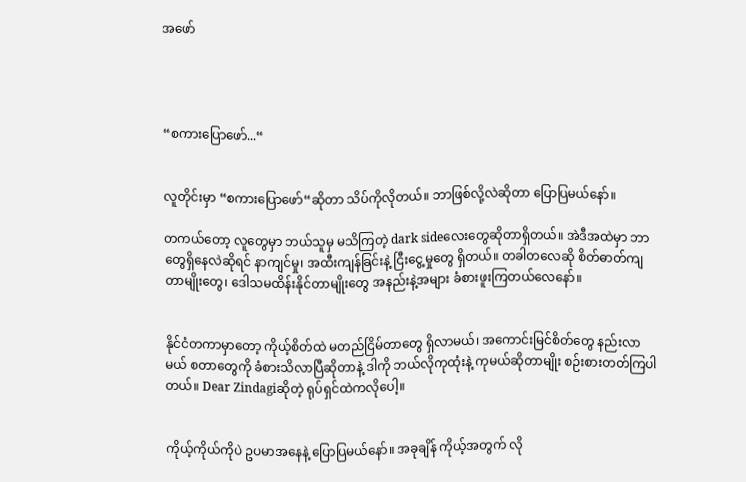အဖော်




“စကားပြောဖော်...“


လူတိုင်းမှာ “စကားပြောဖော်“ဆိုတာ သိပ်ကိုလိုတယ်။ ဘာဖြစ်လို့လဲဆိုတာ ပြောပြမယ်နော်။

တကယ်တော့ လူတွေမှာ ဘယ်သူမှ မသိကြတဲ့ dark sideလေးတွေဆိုတာရှိတယ်။ အဲဒီအထဲမှာ ဘာတွေရှိနေလဲဆိုရင် နာကျင်မှု၊ အထီးကျန်ခြင်းနဲ့ ငြီးငွေ့မှုတွေ ရှိတယ်။ တခါတလေဆို စိတ်ဓာတ်ကျတာမျိုးတွေ၊ ဒေါသမထိန်းနိုင်တာမျိုးတွေ အနည်းနဲ့အများ ခံစားဖူးကြတယ်လေနော်။


နိုင်ငံတကာမှာတော့ ကိုယ့်စိတ်ထဲ မတည်ငြိမ်တာတွေ ရှိလာမယ်၊ အကောင်းမြင်စိတ်တွေ နည်းလာမယ် စတာတွေကို ခံစားသိလာပြီဆိုတာနဲ့ ဒါကို ဘယ်လိုကုထုံးနဲ့ ကုမယ်ဆိုတာမျိုး စဉ်းစားတတ်ကြပါတယ်။ Dear Zindagiဆိုတဲ့ ရုပ်ရှင်ထဲကလိုပေါ့။


ကိုယ့်ကိုယ်ကိုပဲ ဥပမာအနေနဲ့ ပြောပြမယ်နော်။ အခုချိန် ကိုယ့်အတွက် လို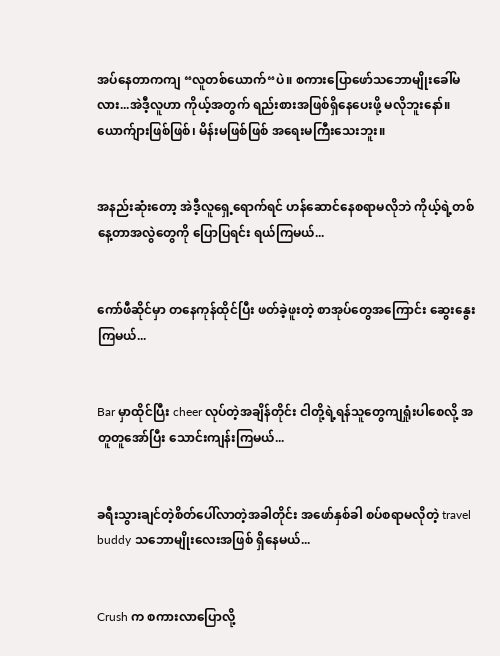အပ်နေတာကကျ “လူတစ်ယောက်“ပဲ။ စကားပြောဖော်သဘောမျိုးခေါ်မလား...အဲဒီ့လူဟာ ကိုယ့်အတွက် ရည်းစားအဖြစ်ရှိနေပေးဖို့ မလိုဘူးနော်။ ယောက်ျားဖြစ်ဖြစ်၊ မိန်းမဖြစ်ဖြစ် အရေးမကြီးသေးဘူး။


အနည်းဆုံးတော့ အဲဒီ့လူရှေ့ရောက်ရင် ဟန်ဆောင်နေစရာမလိုဘဲ ကိုယ့်ရဲ့တစ်နေ့တာအလွဲတွေကို ပြောပြရင်း ရယ်ကြမယ်...


ကော်ဖီဆိုင်မှာ တနေကုန်ထိုင်ပြီး ဖတ်ခဲ့ဖူးတဲ့ စာအုပ်တွေအကြောင်း ဆွေးနွေးကြမယ်...


Bar မှာထိုင်ပြီး cheer လုပ်တဲ့အချိန်တိုင်း ငါတို့ရဲ့ရန်သူတွေကျရှုံးပါစေလို့ အတူတူအော်ပြီး သောင်းကျန်းကြမယ်...


ခရီးသွားချင်တဲ့စိတ်ပေါ်လာတဲ့အခါတိုင်း အဖော်နှစ်ခါ စပ်စရာမလိုတဲ့ travel buddy သဘောမျိုးလေးအဖြစ် ရှိနေမယ်...


Crush က စကားလာပြောလို့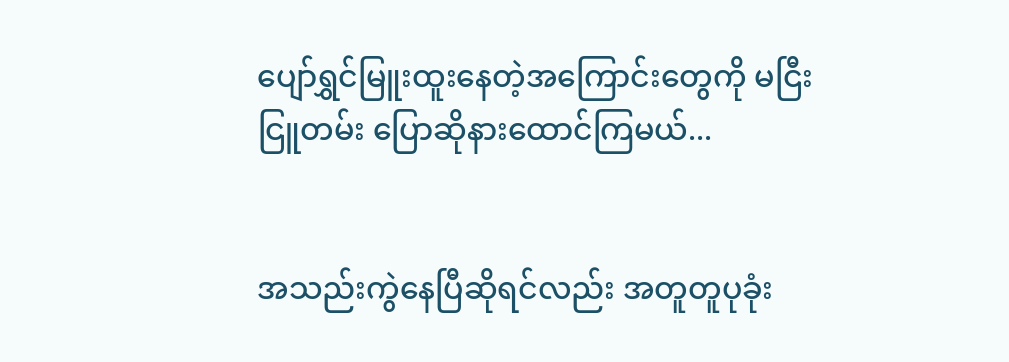ပျော်ရွှင်မြူးထူးနေတဲ့အကြောင်းတွေကို မငြီးငြူတမ်း ပြောဆိုနားထောင်ကြမယ်...


အသည်းကွဲနေပြီဆိုရင်လည်း အတူတူပုခုံး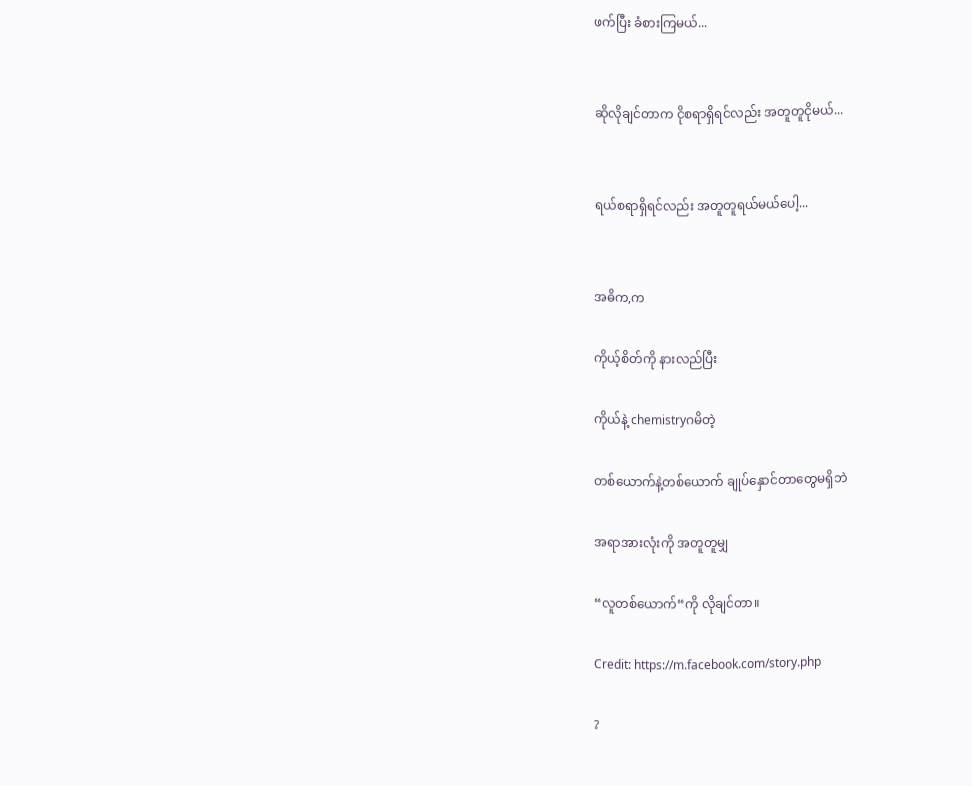ဖက်ပြီး ခံစားကြမယ်...


ဆိုလိုချင်တာက ငိုစရာရှိရင်လည်း အတူတူငိုမယ်...


ရယ်စရာရှိရင်လည်း အတူတူရယ်မယ်ပေါ့...


အဓိက,က

ကိုယ့်စိတ်ကို နားလည်ပြီး

ကိုယ်နဲ့ chemistryဂမိတဲ့

တစ်ယောက်နဲ့တစ်ယောက် ချုပ်နှောင်တာတွေမရှိဘဲ

အရာအားလုံးကို အတူတူမျှ

“လူတစ်ယောက်“ကို လိုချင်တာ။

Credit: https://m.facebook.com/story.php

?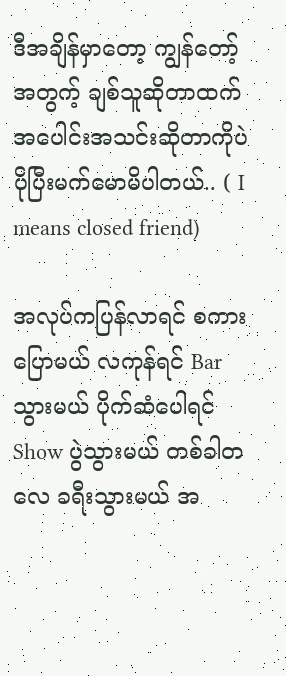ဒီအချိန်မှာတော့ ကျွန်တော့်အတွက့် ချစ်သူဆိုတာထက် အပေါင်းအသင်းဆိုတာကိုပဲ ပိုပြီးမက်မောမိပါတယ်.. ( I means closed friend)

အလုပ်ကပြန်လာရင် စကားပြောမယ် လကုန်ရင် Bar သွားမယ် ပိုက်ဆံပေါရင် Show ပွဲသွားမယ် တစ်ခါတလေ ခရီးသွားမယ် အ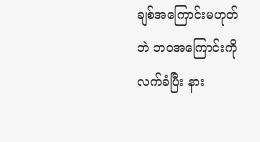ချစ်အကြောင်းမဟုတ်ဘဲ ဘဝအကြောင်းကို လက်ခံပြီး နား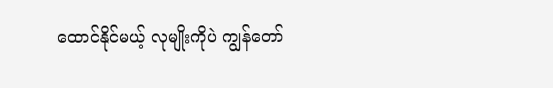ထောင်နိုင်မယ့် လုမျိုးကိုပဲ ကျွန်တော်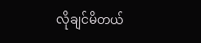လိုချင်မိတယ်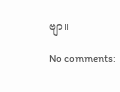ဗျာ။

No comments: